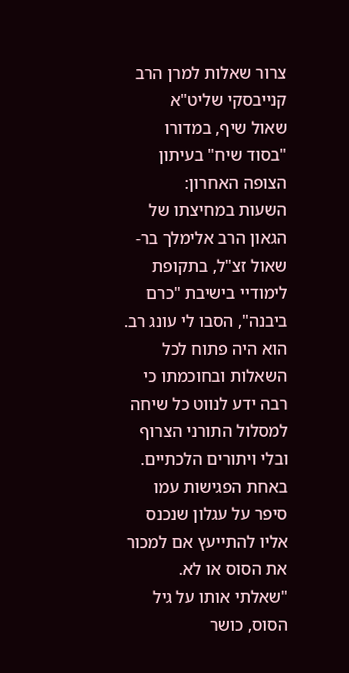צרור שאלות למרן הרב קנייבסקי שליט"א
שאול שיף, במדורו "בסוד שיח" בעיתון הצופה האחרון:
השעות במחיצתו של הגאון הרב אלימלך בר-שאול זצ"ל, בתקופת לימודיי בישיבת "כרם ביבנה", הסבו לי עונג רב. הוא היה פתוח לכל השאלות ובחוכמתו כי רבה ידע לנווט כל שיחה למסלול התורני הצרוף ובלי ויתורים הלכתיים. באחת הפגישות עמו סיפר על עגלון שנכנס אליו להתייעץ אם למכור את הסוס או לא. "שאלתי אותו על גיל הסוס, כושר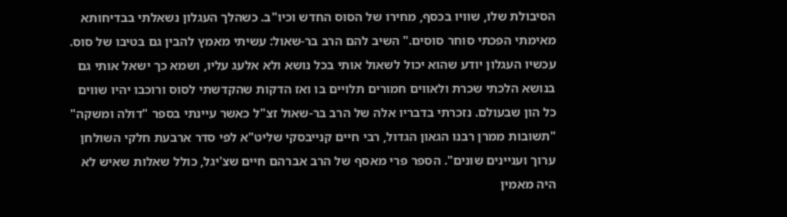הסיבולת שלו, שוויו בכסף, מחירו של הסוס החדש וכיו"ב. כשהלך העגלון נשאלתי בבדיחותא מאימתי הפכתי סוחר סוסים." השיב להם הרב בר-שאול: עשיתי מאמץ להבין גם בטיבו של סוס. עכשיו העגלון יודע שהוא יכול לשאול אותי בכל נושא ולא אלעג עליו, ושמא כך ישאל אותי גם בנושא הלכתי שכרת ולאווים חמורים תלויים בו ואז הדקות שהקדשתי לסוס ורוכבו יהיו שווים כל הון שבעולם. נזכרתי בדבריו אלה של הרב בר-שאול זצ"ל כאשר עיינתי בספר "דולה ומשקה" "תשובות ממרן רבנו הגאון הגדול, רבי חיים קנייבסקי שליט"א לפי סדר ארבעת חלקי השולחן ערוך ועניינים שונים". הספר פרי מאסף של הרב אברהם חיים שצ'יגל, כולל שאלות שאיש לא היה מאמין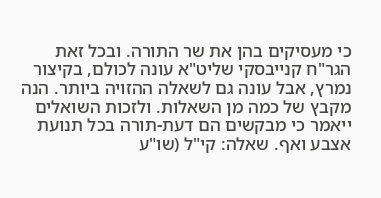כי מעסיקים בהן את שר התורה. ובכל זאת הגר"ח קנייבסקי שליט"א עונה לכולם, בקיצור נמרץ, אבל עונה גם לשאלה ההזויה ביותר. הנה מקבץ של כמה מן השאלות. ולזכות השואלים ייאמר כי מבקשים הם דעת-תורה בכל תנועת אצבע ואף. שאלה: קי"ל (שו"ע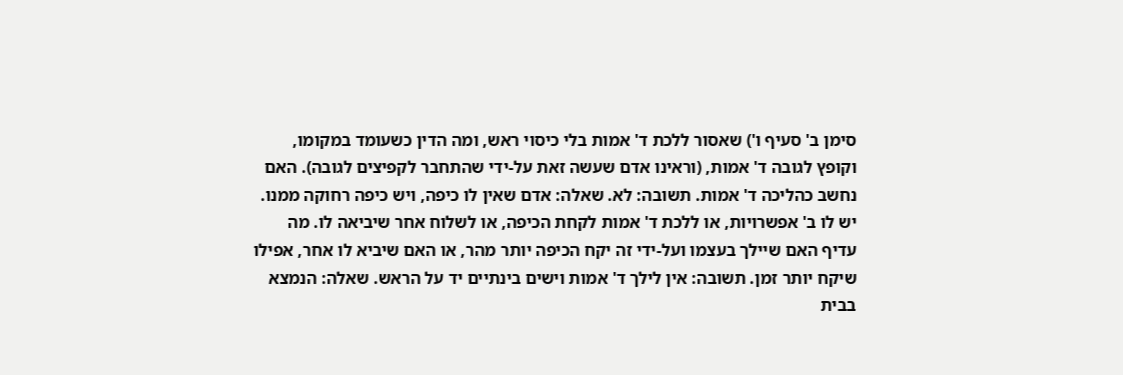סימן ב' סעיף ו') שאסור ללכת ד' אמות בלי כיסוי ראש, ומה הדין כשעומד במקומו, וקופץ לגובה ד' אמות, (וראינו אדם שעשה זאת על-ידי שהתחבר לקפיצים לגובה). האם נחשב כהליכה ד' אמות. תשובה: לא. שאלה: אדם שאין לו כיפה, ויש כיפה רחוקה ממנו. יש לו ב' אפשרויות, או ללכת ד' אמות לקחת הכיפה, או לשלוח אחר שיביאה לו. מה עדיף האם שיילך בעצמו ועל-ידי זה יקח הכיפה יותר מהר, או האם שיביא לו אחר, אפילו שיקח יותר זמן. תשובה: אין לילך ד' אמות וישים בינתיים יד על הראש. שאלה: הנמצא בבית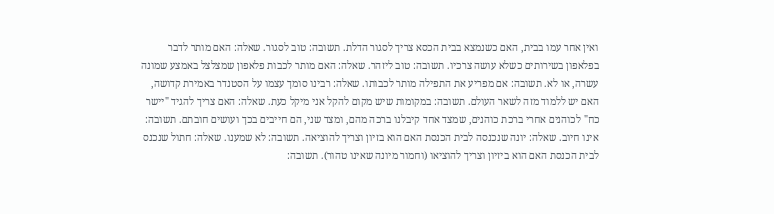ואין אחר עמו בבית, האם כשנמצא בבית הכסא צריך לסגור הדלת. תשובה: טוב לסגור. שאלה: האם מותר לדבר בפלאפון בשירותים כשלא עושה צרכיו. תשובה: טוב ליזהר. שאלה: האם מותר לכבות פלאפון שמצלצל באמצע שמונה עשרה, או לא. תשובה: אם מפריע את התפילה מותר לכבותו. שאלה: רבינו סומך עצמו על הסטנדר באמירת קדושה, האם יש ללמוד מזה לשאר העולם. תשובה: במקומות שיש מקום להקל אני מיקל כעת. שאלה: האם צריך להגיד "יישר כח" לכוהנים אחרי ברכת כוהנים, שמצד אחד קיבלנו ברכה מהם, ומצד שני, הם חייבים בכך ועושים חובתם. תשובה: אינו חיוב. שאלה: יונה שנכנסה לבית הכנסת האם הוא בזיון וצריך להוציאה. תשובה: לא שמענו. שאלה: חתול שנכנס לבית הכנסת האם הוא ביזיון וצריך להוציאו (וחמור מיונה שאינו טהור). תשובה: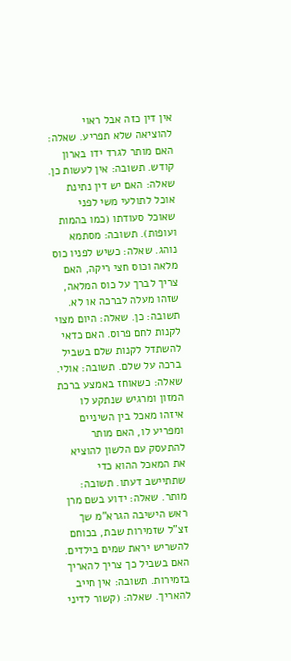אין דין כזה אבל ראוי להוציאה שלא תפריע. שאלה: האם מותר לגרד ידו בארון קודש. תשובה: אין לעשות כן. שאלה: האם יש דין נתינת אוכל לתולעי משי לפני שאוכל סעודתו (כמו בהמות ועופות). תשובה: מסתמא נוהג. שאלה: כשיש לפניו כוס מלאה וכוס חצי ריקה, האם צריך לברך על כוס המלאה, שזהו מעלה לברכה או לא. תשובה: כן. שאלה: היום מצוי לקנות לחם פרוס. האם כדאי להשתדל לקנות שלם בשביל ברכה על שלם. תשובה: אולי. שאלה: כשאוחז באמצע ברכת המזון ומרגיש שנתקע לו איזהו מאכל בין השיניים ומפריע לו, האם מותר להתעסק עם הלשון להוציא את המאכל ההוא כדי שתתיישב דעתו. תשובה: מותר. שאלה: ידוע בשם מרן ראש הישיבה הגרא"מ שך זצ"ל שזמירות שבת, בכוחם להשריש יראת שמים בילדים. האם בשביל כך צריך להאריך בזמירות. תשובה: אין חייב להאריך. שאלה: (קשור לדיני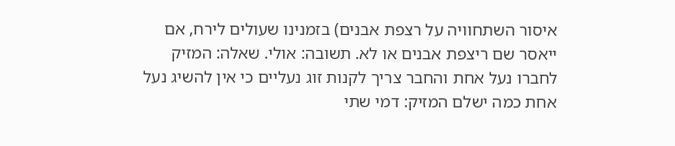איסור השתחוויה על רצפת אבנים) בזמנינו שעולים לירח, אם ייאסר שם ריצפת אבנים או לא. תשובה: אולי. שאלה: המזיק לחברו נעל אחת והחבר צריך לקנות זוג נעליים כי אין להשיג נעל אחת כמה ישלם המזיק: דמי שתי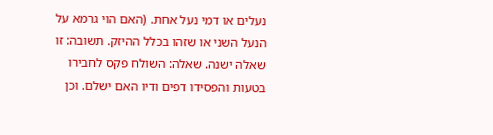נעלים או דמי נעל אחת. (האם הוי גרמא על הנעל השני או שזהו בכלל ההיזק. תשובה: זו שאלה ישנה. שאלה: השולח פקס לחבירו בטעות והפסידו דפים ודיו האם ישלם. וכן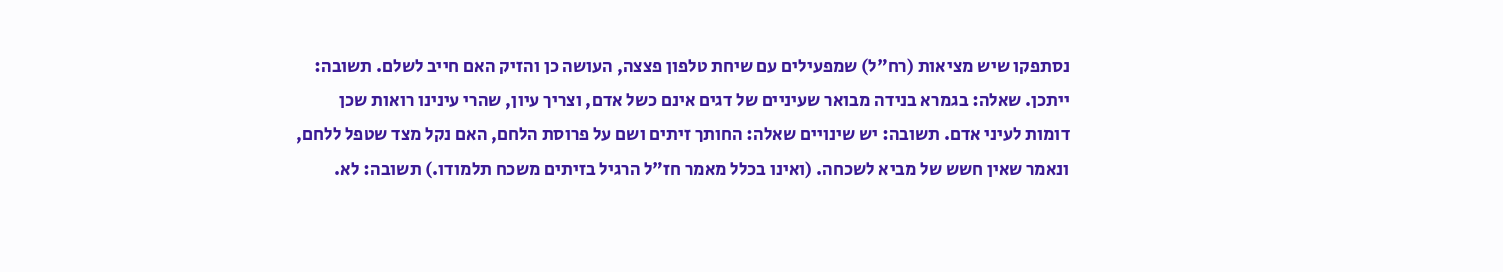נסתפקו שיש מציאות (רח"ל) שמפעילים עם שיחת טלפון פצצה, העושה כן והזיק האם חייב לשלם. תשובה: ייתכן. שאלה: בגמרא בנידה מבואר שעיניים של דגים אינם כשל אדם, וצריך עיון, שהרי עינינו רואות שכן דומות לעיני אדם. תשובה: יש שינויים שאלה: החותך זיתים ושם על פרוסת הלחם, האם נקל מצד שטפל ללחם, ונאמר שאין חשש של מביא לשכחה. (ואינו בכלל מאמר חז"ל הרגיל בזיתים משכח תלמודו.) תשובה: לא.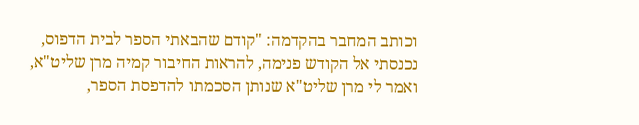וכותב המחבר בהקדמה: "קודם שהבאתי הספר לבית הדפוס, נכנסתי אל הקודש פנימה, להראות החיבור קמיה מרן שליט"א, ואמר לי מרן שליט"א שנותן הסכמתו להדפסת הספר,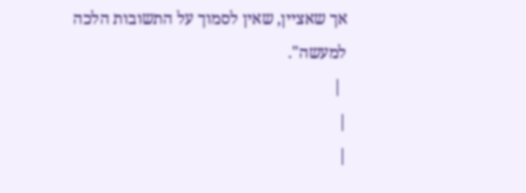אך שאציין, שאין לסמוך על התשובות הלכה למעשה".
 |
|
|